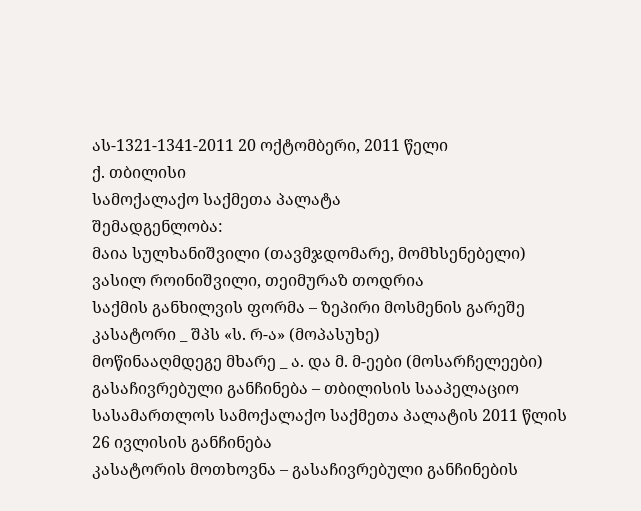ას-1321-1341-2011 20 ოქტომბერი, 2011 წელი
ქ. თბილისი
სამოქალაქო საქმეთა პალატა
შემადგენლობა:
მაია სულხანიშვილი (თავმჯდომარე, მომხსენებელი)
ვასილ როინიშვილი, თეიმურაზ თოდრია
საქმის განხილვის ფორმა – ზეპირი მოსმენის გარეშე
კასატორი _ შპს «ს. რ-ა» (მოპასუხე)
მოწინააღმდეგე მხარე _ ა. და მ. მ-ეები (მოსარჩელეები)
გასაჩივრებული განჩინება – თბილისის სააპელაციო სასამართლოს სამოქალაქო საქმეთა პალატის 2011 წლის 26 ივლისის განჩინება
კასატორის მოთხოვნა – გასაჩივრებული განჩინების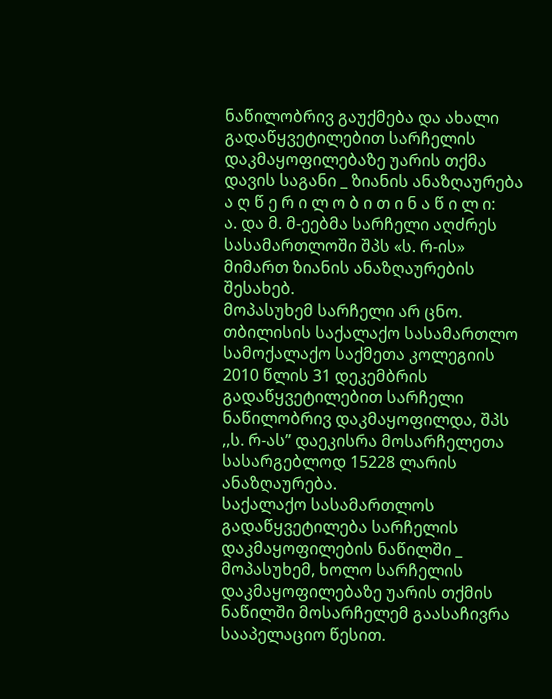ნაწილობრივ გაუქმება და ახალი გადაწყვეტილებით სარჩელის დაკმაყოფილებაზე უარის თქმა
დავის საგანი _ ზიანის ანაზღაურება
ა ღ წ ე რ ი ლ ო ბ ი თ ი ნ ა წ ი ლ ი:
ა. და მ. მ-ეებმა სარჩელი აღძრეს სასამართლოში შპს «ს. რ-ის» მიმართ ზიანის ანაზღაურების შესახებ.
მოპასუხემ სარჩელი არ ცნო.
თბილისის საქალაქო სასამართლო სამოქალაქო საქმეთა კოლეგიის 2010 წლის 31 დეკემბრის გადაწყვეტილებით სარჩელი ნაწილობრივ დაკმაყოფილდა, შპს ,,ს. რ-ას” დაეკისრა მოსარჩელეთა სასარგებლოდ 15228 ლარის ანაზღაურება.
საქალაქო სასამართლოს გადაწყვეტილება სარჩელის დაკმაყოფილების ნაწილში _ მოპასუხემ, ხოლო სარჩელის დაკმაყოფილებაზე უარის თქმის ნაწილში მოსარჩელემ გაასაჩივრა სააპელაციო წესით.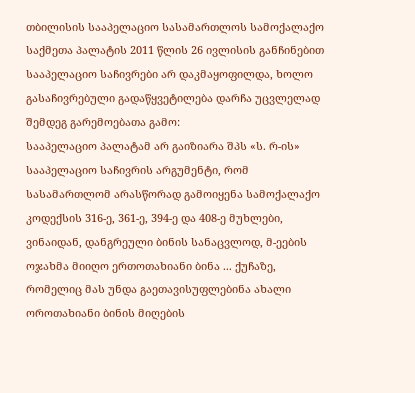თბილისის სააპელაციო სასამართლოს სამოქალაქო საქმეთა პალატის 2011 წლის 26 ივლისის განჩინებით სააპელაციო საჩივრები არ დაკმაყოფილდა, ხოლო გასაჩივრებული გადაწყვეტილება დარჩა უცვლელად შემდეგ გარემოებათა გამო:
სააპელაციო პალატამ არ გაიზიარა შპს «ს. რ-ის» სააპელაციო საჩივრის არგუმენტი, რომ სასამართლომ არასწორად გამოიყენა სამოქალაქო კოდექსის 316-ე, 361-ე, 394-ე და 408-ე მუხლები, ვინაიდან, დანგრეული ბინის სანაცვლოდ, მ-ეების ოჯახმა მიიღო ერთოთახიანი ბინა ... ქუჩაზე, რომელიც მას უნდა გაეთავისუფლებინა ახალი ოროთახიანი ბინის მიღების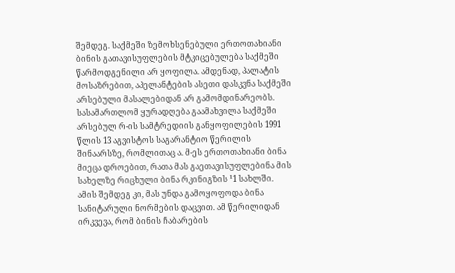შემდეგ. საქმეში ზემოხსენებული ერთოთახიანი ბინის გათავისუფლების მტკიცებულება საქმეში წარმოდგენილი არ ყოფილა. ამდენად, პალატის მოსაზრებით, აპელანტების ასეთი დასკვნა საქმეში არსებული მასალებიდან არ გამომდინარეობს.
სასამართლომ ყურადღება გაამახვილა საქმეში არსებულ რ-ის სამტრედიის განყოფილების 1991 წლის 13 აგვისტოს საგარანტიო წერილის შინაარსზე, რომლითაც ა. მ-ეს ერთოთახიანი ბინა მიეცა დროებით, რათა მას გაეთავისუფლებინა მის სახელზე რიცხული ბინა რკინიგზის ¹1 სახლში. ამის შემდეგ კი, მას უნდა გამოყოფოდა ბინა სანიტარული ნორმების დაცვით. ამ წერილიდან ირკვევა, რომ ბინის ჩაბარების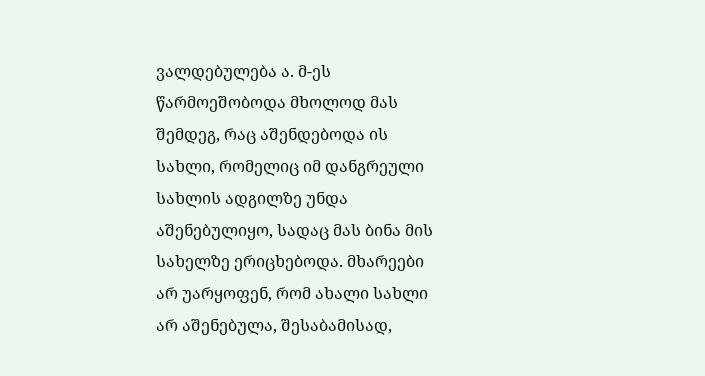ვალდებულება ა. მ-ეს წარმოეშობოდა მხოლოდ მას შემდეგ, რაც აშენდებოდა ის სახლი, რომელიც იმ დანგრეული სახლის ადგილზე უნდა აშენებულიყო, სადაც მას ბინა მის სახელზე ერიცხებოდა. მხარეები არ უარყოფენ, რომ ახალი სახლი არ აშენებულა, შესაბამისად,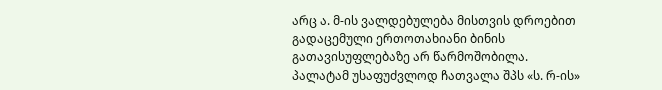არც ა. მ-ის ვალდებულება მისთვის დროებით გადაცემული ერთოთახიანი ბინის გათავისუფლებაზე არ წარმოშობილა.
პალატამ უსაფუძვლოდ ჩათვალა შპს «ს. რ-ის»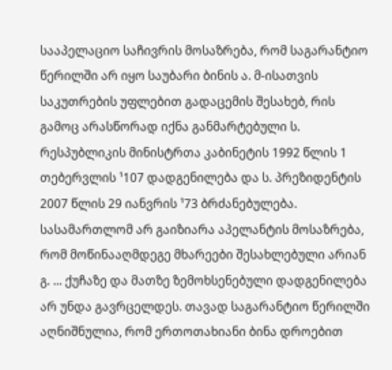სააპელაციო საჩივრის მოსაზრება, რომ საგარანტიო წერილში არ იყო საუბარი ბინის ა. მ-ისათვის საკუთრების უფლებით გადაცემის შესახებ, რის გამოც არასწორად იქნა განმარტებული ს. რესპუბლიკის მინისტრთა კაბინეტის 1992 წლის 1 თებერვლის ¹107 დადგენილება და ს. პრეზიდენტის 2007 წლის 29 იანვრის ¹73 ბრძანებულება.
სასამართლომ არ გაიზიარა აპელანტის მოსაზრება, რომ მოწინააღმდეგე მხარეები შესახლებული არიან გ. ... ქუჩაზე და მათზე ზემოხსენებული დადგენილება არ უნდა გავრცელდეს. თავად საგარანტიო წერილში აღნიშნულია, რომ ერთოთახიანი ბინა დროებით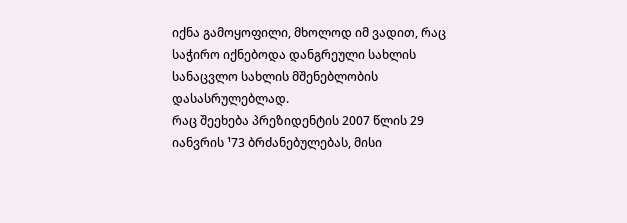იქნა გამოყოფილი, მხოლოდ იმ ვადით, რაც საჭირო იქნებოდა დანგრეული სახლის სანაცვლო სახლის მშენებლობის დასასრულებლად.
რაც შეეხება პრეზიდენტის 2007 წლის 29 იანვრის ¹73 ბრძანებულებას, მისი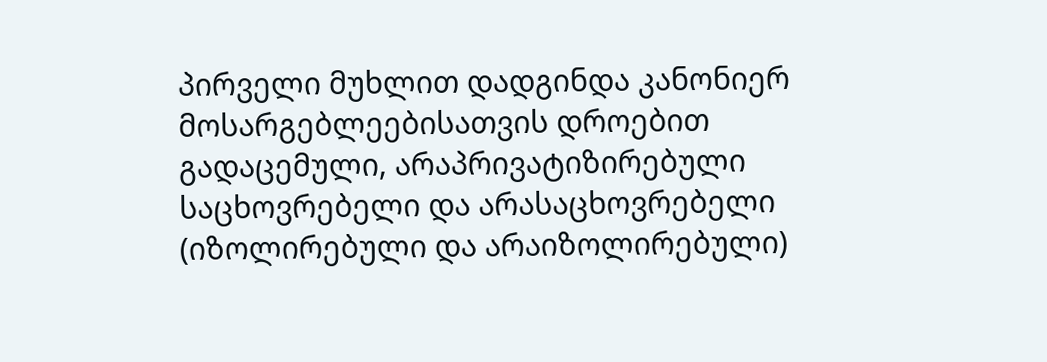პირველი მუხლით დადგინდა კანონიერ მოსარგებლეებისათვის დროებით გადაცემული, არაპრივატიზირებული საცხოვრებელი და არასაცხოვრებელი (იზოლირებული და არაიზოლირებული)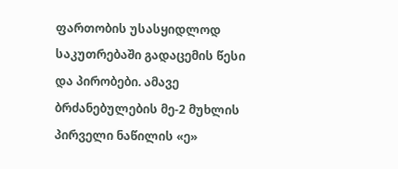ფართობის უსასყიდლოდ საკუთრებაში გადაცემის წესი და პირობები. ამავე ბრძანებულების მე-2 მუხლის პირველი ნაწილის «ე»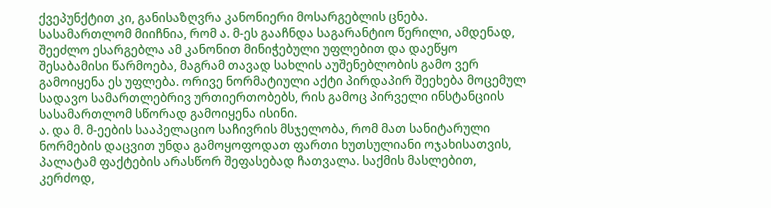ქვეპუნქტით კი, განისაზღვრა კანონიერი მოსარგებლის ცნება.
სასამართლომ მიიჩნია, რომ ა. მ-ეს გააჩნდა საგარანტიო წერილი, ამდენად, შეეძლო ესარგებლა ამ კანონით მინიჭებული უფლებით და დაეწყო შესაბამისი წარმოება, მაგრამ თავად სახლის აუშენებლობის გამო ვერ გამოიყენა ეს უფლება. ორივე ნორმატიული აქტი პირდაპირ შეეხება მოცემულ სადავო სამართლებრივ ურთიერთობებს, რის გამოც პირველი ინსტანციის სასამართლომ სწორად გამოიყენა ისინი.
ა. და მ. მ-ეების სააპელაციო საჩივრის მსჯელობა, რომ მათ სანიტარული ნორმების დაცვით უნდა გამოყოფოდათ ფართი ხუთსულიანი ოჯახისათვის, პალატამ ფაქტების არასწორ შეფასებად ჩათვალა. საქმის მასლებით, კერძოდ,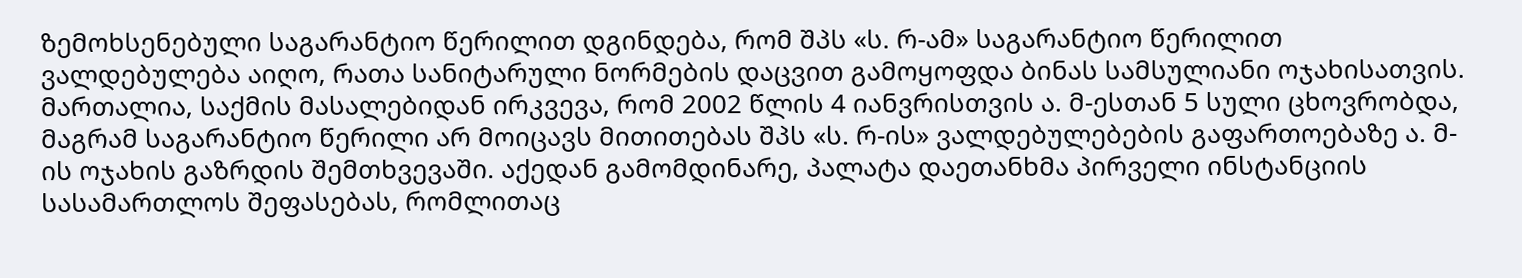ზემოხსენებული საგარანტიო წერილით დგინდება, რომ შპს «ს. რ-ამ» საგარანტიო წერილით ვალდებულება აიღო, რათა სანიტარული ნორმების დაცვით გამოყოფდა ბინას სამსულიანი ოჯახისათვის. მართალია, საქმის მასალებიდან ირკვევა, რომ 2002 წლის 4 იანვრისთვის ა. მ-ესთან 5 სული ცხოვრობდა, მაგრამ საგარანტიო წერილი არ მოიცავს მითითებას შპს «ს. რ-ის» ვალდებულებების გაფართოებაზე ა. მ-ის ოჯახის გაზრდის შემთხვევაში. აქედან გამომდინარე, პალატა დაეთანხმა პირველი ინსტანციის სასამართლოს შეფასებას, რომლითაც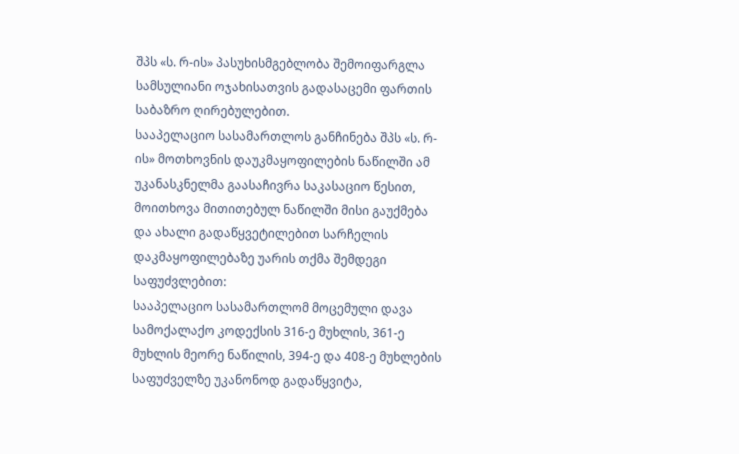შპს «ს. რ-ის» პასუხისმგებლობა შემოიფარგლა სამსულიანი ოჯახისათვის გადასაცემი ფართის საბაზრო ღირებულებით.
სააპელაციო სასამართლოს განჩინება შპს «ს. რ-ის» მოთხოვნის დაუკმაყოფილების ნაწილში ამ უკანასკნელმა გაასაჩივრა საკასაციო წესით, მოითხოვა მითითებულ ნაწილში მისი გაუქმება და ახალი გადაწყვეტილებით სარჩელის დაკმაყოფილებაზე უარის თქმა შემდეგი საფუძვლებით:
სააპელაციო სასამართლომ მოცემული დავა სამოქალაქო კოდექსის 316-ე მუხლის, 361-ე მუხლის მეორე ნაწილის, 394-ე და 408-ე მუხლების საფუძველზე უკანონოდ გადაწყვიტა,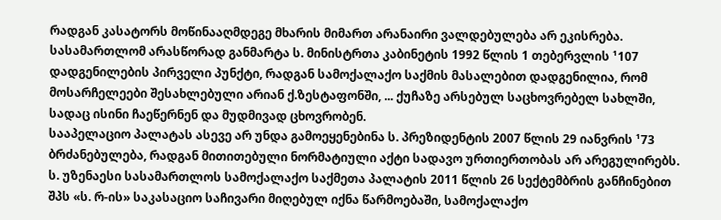რადგან კასატორს მოწინააღმდეგე მხარის მიმართ არანაირი ვალდებულება არ ეკისრება.
სასამართლომ არასწორად განმარტა ს. მინისტრთა კაბინეტის 1992 წლის 1 თებერვლის ¹107 დადგენილების პირველი პუნქტი, რადგან სამოქალაქო საქმის მასალებით დადგენილია, რომ მოსარჩელეები შესახლებული არიან ქ.ზესტაფონში, ... ქუჩაზე არსებულ საცხოვრებელ სახლში, სადაც ისინი ჩაეწერნენ და მუდმივად ცხოვრობენ.
სააპელაციო პალატას ასევე არ უნდა გამოეყენებინა ს. პრეზიდენტის 2007 წლის 29 იანვრის ¹73 ბრძანებულება, რადგან მითითებული ნორმატიული აქტი სადავო ურთიერთობას არ არეგულირებს.
ს. უზენაესი სასამართლოს სამოქალაქო საქმეთა პალატის 2011 წლის 26 სექტემბრის განჩინებით შპს «ს. რ-ის» საკასაციო საჩივარი მიღებულ იქნა წარმოებაში, სამოქალაქო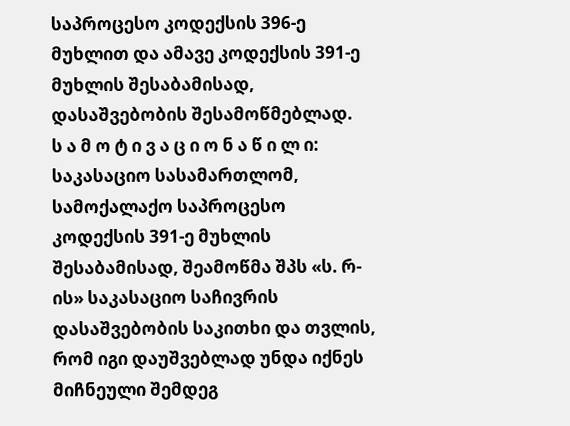საპროცესო კოდექსის 396-ე მუხლით და ამავე კოდექსის 391-ე მუხლის შესაბამისად, დასაშვებობის შესამოწმებლად.
ს ა მ ო ტ ი ვ ა ც ი ო ნ ა წ ი ლ ი:
საკასაციო სასამართლომ, სამოქალაქო საპროცესო კოდექსის 391-ე მუხლის შესაბამისად, შეამოწმა შპს «ს. რ-ის» საკასაციო საჩივრის დასაშვებობის საკითხი და თვლის, რომ იგი დაუშვებლად უნდა იქნეს მიჩნეული შემდეგ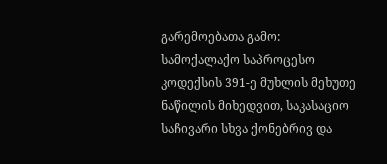გარემოებათა გამო:
სამოქალაქო საპროცესო კოდექსის 391-ე მუხლის მეხუთე ნაწილის მიხედვით, საკასაციო საჩივარი სხვა ქონებრივ და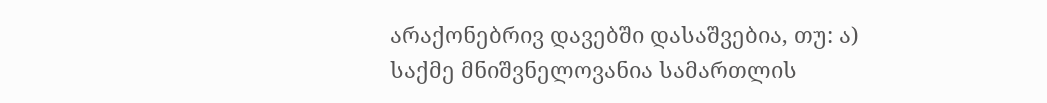არაქონებრივ დავებში დასაშვებია, თუ: ა) საქმე მნიშვნელოვანია სამართლის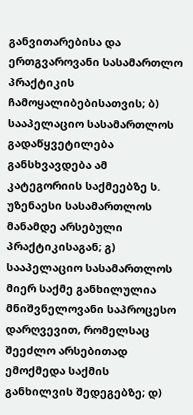განვითარებისა და ერთგვაროვანი სასამართლო პრაქტიკის ჩამოყალიბებისათვის; ბ) სააპელაციო სასამართლოს გადაწყვეტილება განსხვავდება ამ კატეგორიის საქმეებზე ს. უზენაესი სასამართლოს მანამდე არსებული პრაქტიკისაგან; გ) სააპელაციო სასამართლოს მიერ საქმე განხილულია მნიშვნელოვანი საპროცესო დარღვევით, რომელსაც შეეძლო არსებითად ემოქმედა საქმის განხილვის შედეგებზე; დ)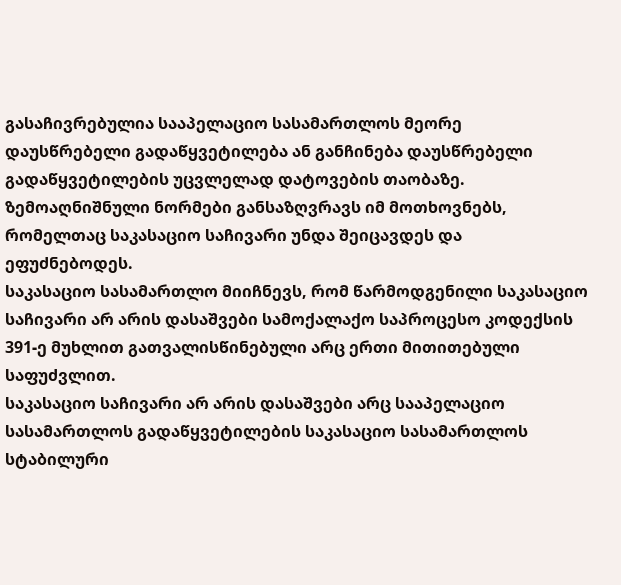გასაჩივრებულია სააპელაციო სასამართლოს მეორე დაუსწრებელი გადაწყვეტილება ან განჩინება დაუსწრებელი გადაწყვეტილების უცვლელად დატოვების თაობაზე.
ზემოაღნიშნული ნორმები განსაზღვრავს იმ მოთხოვნებს, რომელთაც საკასაციო საჩივარი უნდა შეიცავდეს და ეფუძნებოდეს.
საკასაციო სასამართლო მიიჩნევს, რომ წარმოდგენილი საკასაციო საჩივარი არ არის დასაშვები სამოქალაქო საპროცესო კოდექსის 391-ე მუხლით გათვალისწინებული არც ერთი მითითებული საფუძვლით.
საკასაციო საჩივარი არ არის დასაშვები არც სააპელაციო სასამართლოს გადაწყვეტილების საკასაციო სასამართლოს სტაბილური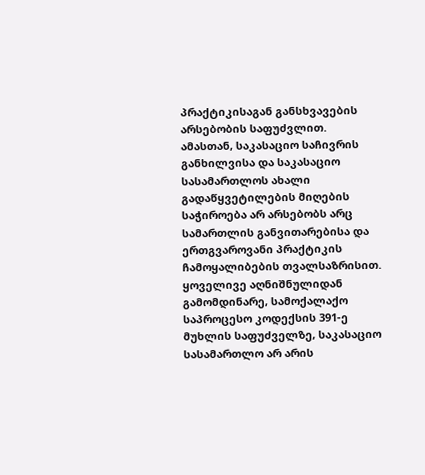პრაქტიკისაგან განსხვავების არსებობის საფუძვლით.
ამასთან, საკასაციო საჩივრის განხილვისა და საკასაციო სასამართლოს ახალი გადაწყვეტილების მიღების საჭიროება არ არსებობს არც სამართლის განვითარებისა და ერთგვაროვანი პრაქტიკის ჩამოყალიბების თვალსაზრისით.
ყოველივე აღნიშნულიდან გამომდინარე, სამოქალაქო საპროცესო კოდექსის 391-ე მუხლის საფუძველზე, საკასაციო სასამართლო არ არის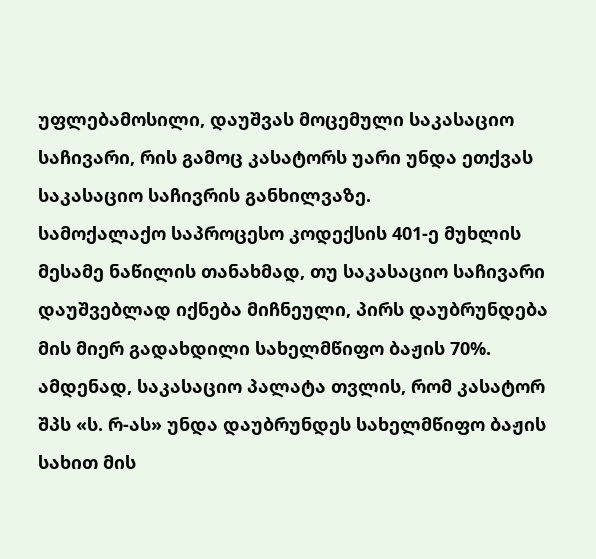უფლებამოსილი, დაუშვას მოცემული საკასაციო საჩივარი, რის გამოც კასატორს უარი უნდა ეთქვას საკასაციო საჩივრის განხილვაზე.
სამოქალაქო საპროცესო კოდექსის 401-ე მუხლის მესამე ნაწილის თანახმად, თუ საკასაციო საჩივარი დაუშვებლად იქნება მიჩნეული, პირს დაუბრუნდება მის მიერ გადახდილი სახელმწიფო ბაჟის 70%. ამდენად, საკასაციო პალატა თვლის, რომ კასატორ შპს «ს. რ-ას» უნდა დაუბრუნდეს სახელმწიფო ბაჟის სახით მის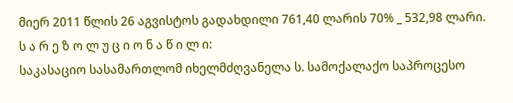მიერ 2011 წლის 26 აგვისტოს გადახდილი 761,40 ლარის 70% _ 532,98 ლარი.
ს ა რ ე ზ ო ლ უ ც ი ო ნ ა წ ი ლ ი:
საკასაციო სასამართლომ იხელმძღვანელა ს. სამოქალაქო საპროცესო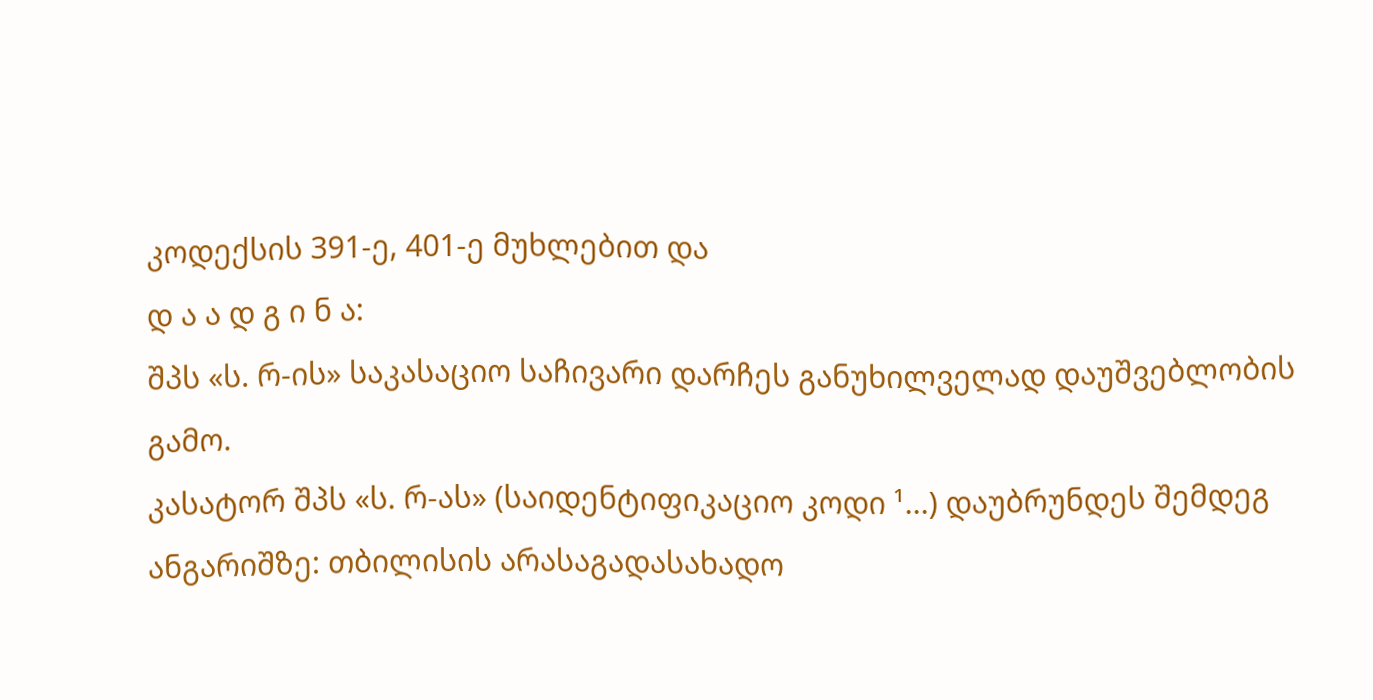კოდექსის 391-ე, 401-ე მუხლებით და
დ ა ა დ გ ი ნ ა:
შპს «ს. რ-ის» საკასაციო საჩივარი დარჩეს განუხილველად დაუშვებლობის გამო.
კასატორ შპს «ს. რ-ას» (საიდენტიფიკაციო კოდი ¹...) დაუბრუნდეს შემდეგ ანგარიშზე: თბილისის არასაგადასახადო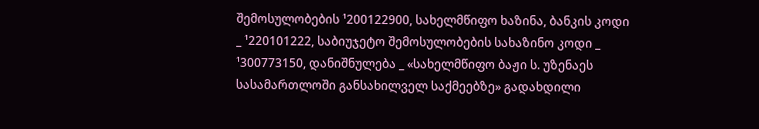შემოსულობების ¹200122900, სახელმწიფო ხაზინა, ბანკის კოდი _ ¹220101222, საბიუჯეტო შემოსულობების სახაზინო კოდი _ ¹300773150, დანიშნულება _ «სახელმწიფო ბაჟი ს. უზენაეს სასამართლოში განსახილველ საქმეებზე» გადახდილი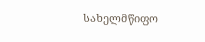სახელმწიფო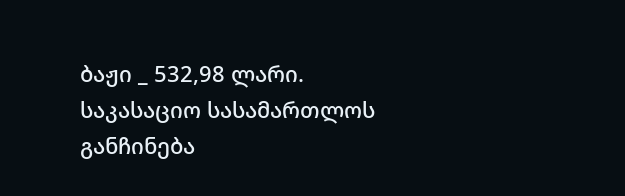ბაჟი _ 532,98 ლარი.
საკასაციო სასამართლოს განჩინება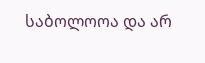საბოლოოა და არ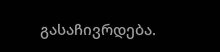გასაჩივრდება.